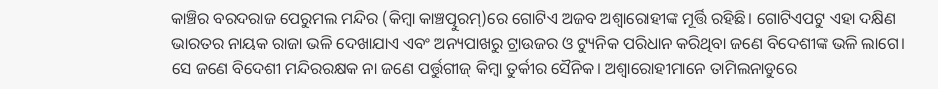କାଞ୍ଚିର ବରଦରାଜ ପେରୁମଲ ମନ୍ଦିର (କିମ୍ବା କାଞ୍ଚତ୍ପୁରମ୍)ରେ ଗୋଟିଏ ଅଜବ ଅଶ୍ୱାରୋହୀଙ୍କ ମୂର୍ତ୍ତି ରହିଛି। ଗୋଟିଏପଟୁ ଏହା ଦକ୍ଷିଣ ଭାରତର ନାୟକ ରାଜା ଭଳି ଦେଖାଯାଏ ଏବଂ ଅନ୍ୟପାଖରୁ ଟ୍ରାଉଜର ଓ ଟ୍ୟୁନିକ ପରିଧାନ କରିଥିବା ଜଣେ ବିଦେଶୀଙ୍କ ଭଳି ଲାଗେ। ସେ ଜଣେ ବିଦେଶୀ ମନ୍ଦିରରକ୍ଷକ ନା ଜଣେ ପର୍ତ୍ତୁଗୀଜ୍ କିମ୍ବା ତୁର୍କୀର ସୈନିକ। ଅଶ୍ୱାରୋହୀମାନେ ତାମିଲନାଡୁରେ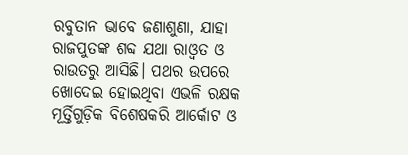ରବୁତାନ ଭାବେ ଜଣାଶୁଣା, ଯାହା ରାଜପୁତଙ୍କ ଶବ୍ଦ ଯଥା ରାଓ୍ବତ ଓ ରାଉତରୁ ଆସିଛି। ପଥର ଉପରେ ଖୋଦେଇ ହୋଇଥିବା ଏଭଳି ରକ୍ଷକ ମୂର୍ତ୍ତିଗୁଡ଼ିକ ବିଶେଷକରି ଆର୍କୋଟ ଓ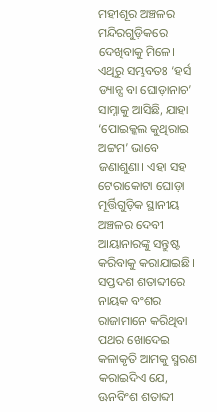ମହୀଶୂର ଅଞ୍ଚଳର ମନ୍ଦିରଗୁଡ଼ିକରେ ଦେଖିବାକୁ ମିଳେ। ଏଥିରୁ ସମ୍ଭବତଃ ‘ହର୍ସ ଡ୍ୟାନ୍ସ ବା ଘୋଡ଼ାନାଚ’ ସାମ୍ନାକୁ ଆସିଛି, ଯାହା ‘ପୋଇକ୍କଲ କୁଥିରାଇ ଅଟ୍ଟମ’ ଭାବେ ଜଣାଶୁଣା। ଏହା ସହ ଟେରାକୋଟା ଘୋଡ଼ା ମୂର୍ତ୍ତିଗୁଡ଼ିକ ସ୍ଥାନୀୟ ଅଞ୍ଚଳର ଦେବୀ ଆୟାନାରଙ୍କୁ ସନ୍ତୁଷ୍ଟ କରିବାକୁ କରାଯାଇଛି।
ସପ୍ତଦଶ ଶତାବ୍ଦୀରେ ନାୟକ ବଂଶର ରାଜାମାନେ କରିଥିବା ପଥର ଖୋଦେଇ କଳାକୃତି ଆମକୁ ସ୍ମରଣ କରାଇଦିଏ ଯେ, ଊନବିଂଶ ଶତାବ୍ଦୀ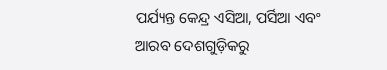ପର୍ଯ୍ୟନ୍ତ କେନ୍ଦ୍ର ଏସିଆ, ପର୍ସିଆ ଏବଂ ଆରବ ଦେଶଗୁଡ଼ିକରୁ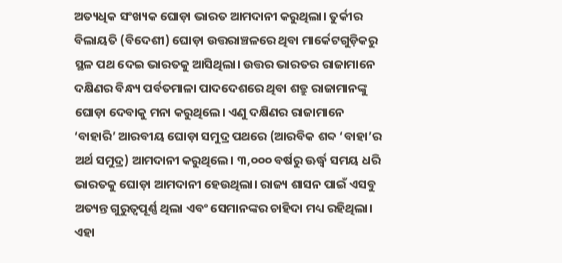ଅତ୍ୟଧିକ ସଂଖ୍ୟକ ଘୋଡ଼ା ଭାରତ ଆମଦାନୀ କରୁଥିଲା। ତୁର୍କୀର ବିଲାୟତି (ବିଦେଶୀ) ଘୋଡ଼ା ଉତ୍ତରାଞ୍ଚଳରେ ଥିବା ମାର୍କେଟଗୁଡ଼ିକରୁ ସ୍ଥଳ ପଥ ଦେଇ ଭାରତକୁ ଆସିଥିଲା। ଉତ୍ତର ଭାରତର ରାଜାମାନେ ଦକ୍ଷିଣର ବିନ୍ଧ୍ୟ ପର୍ବତମାଳା ପାଦଦେଶରେ ଥିବା ଶତ୍ରୁ ରାଜାମାନଙ୍କୁ ଘୋଡ଼ା ଦେବାକୁ ମନା କରୁଥିଲେ। ଏଣୁ ଦକ୍ଷିଣର ରାଜାମାନେ ‘ବାହାରି’ ଆରବୀୟ ଘୋଡ଼ା ସମୁଦ୍ର ପଥରେ (ଆରବିକ ଶବ୍ଦ ‘ବାହା’ର ଅର୍ଥ ସମୁଦ୍ର) ଆମଦାନୀ କରୁଥିଲେ। ୩,୦୦୦ ବର୍ଷରୁ ଊର୍ଦ୍ଧ୍ୱ ସମୟ ଧରି ଭାରତକୁ ଘୋଡ଼ା ଆମଦାନୀ ହେଉଥିଲା। ରାଜ୍ୟ ଶାସନ ପାଇଁ ଏସବୁ ଅତ୍ୟନ୍ତ ଗୁରୁତ୍ୱପୂର୍ଣ୍ଣ ଥିଲା ଏବଂ ସେମାନଙ୍କର ଚାହିଦା ମଧ୍ୟ ରହିଥିଲା। ଏହା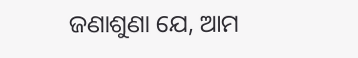ଜଣାଶୁଣା ଯେ, ଆମ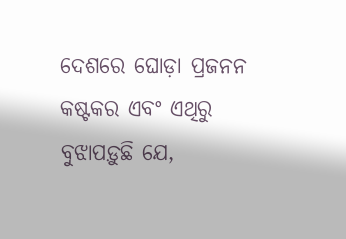ଦେଶରେ ଘୋଡ଼ା ପ୍ରଜନନ କଷ୍ଟକର ଏବଂ ଏଥିରୁ ବୁଝାପଡ଼ୁଛି ଯେ,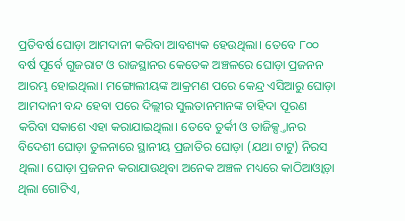ପ୍ରତିବର୍ଷ ଘୋଡ଼ା ଆମଦାନୀ କରିବା ଆବଶ୍ୟକ ହେଉଥିଲା। ତେବେ ୮୦୦ ବର୍ଷ ପୂର୍ବେ ଗୁଜରାଟ ଓ ରାଜସ୍ଥାନର କେତେକ ଅଞ୍ଚଳରେ ଘୋଡ଼ା ପ୍ରଜନନ ଆରମ୍ଭ ହୋଇଥିଲା। ମଙ୍ଗୋଲୀୟଙ୍କ ଆକ୍ରମଣ ପରେ କେନ୍ଦ୍ର ଏସିଆରୁ ଘୋଡ଼ା ଆମଦାନୀ ବନ୍ଦ ହେବା ପରେ ଦିଲ୍ଲୀର ସୁଲତାନମାନଙ୍କ ଚାହିଦା ପୂରଣ କରିବା ସକାଶେ ଏହା କରାଯାଇଥିଲା। ତେବେ ତୁର୍କୀ ଓ ତାଜିକ୍ସ୍ତାନର ବିଦେଶୀ ଘୋଡ଼ା ତୁଳନାରେ ସ୍ଥାନୀୟ ପ୍ରଜାତିର ଘୋଡ଼ା (ଯଥା ଟାଟୁ) ନିରସ ଥିଲା। ଘୋଡ଼ା ପ୍ରଜନନ କରାଯାଉଥିବା ଅନେକ ଅଞ୍ଚଳ ମଧ୍ୟରେ କାଠିଆଓ୍ବାଡ଼ା ଥିଲା ଗୋଟିଏ,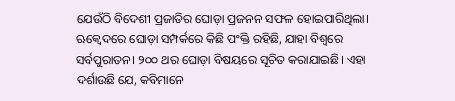ଯେଉଁଠି ବିଦେଶୀ ପ୍ରଜାତିର ଘୋଡ଼ା ପ୍ରଜନନ ସଫଳ ହୋଇପାରିଥିଲା।
ଋକ୍ବେଦରେ ଘୋଡ଼ା ସମ୍ପର୍କରେ କିଛି ପଂକ୍ତି ରହିଛି, ଯାହା ବିଶ୍ୱରେ ସର୍ବପୁରାତନ। ୨୦୦ ଥର ଘୋଡ଼ା ବିଷୟରେ ସୂଚିତ କରାଯାଇଛି। ଏହା ଦର୍ଶାଉଛି ଯେ, କବିମାନେ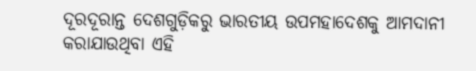ଦୂରଦୂରାନ୍ତ ଦେଶଗୁଡ଼ିକରୁ ଭାରତୀୟ ଉପମହାଦେଶକୁ ଆମଦାନୀ କରାଯାଉଥିବା ଏହି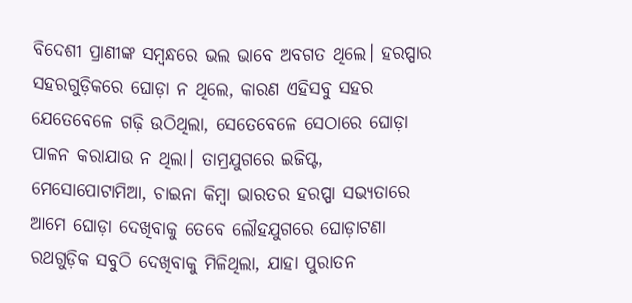ବିଦେଶୀ ପ୍ରାଣୀଙ୍କ ସମ୍ବନ୍ଧରେ ଭଲ ଭାବେ ଅବଗତ ଥିଲେ। ହରପ୍ପାର ସହରଗୁଡ଼ିକରେ ଘୋଡ଼ା ନ ଥିଲେ, କାରଣ ଏହିସବୁ ସହର ଯେତେବେଳେ ଗଢ଼ି ଉଠିଥିଲା, ସେତେବେଳେ ସେଠାରେ ଘୋଡ଼ା ପାଳନ କରାଯାଉ ନ ଥିଲା। ତାମ୍ରଯୁଗରେ ଇଜିପ୍ଟ, ମେସୋପୋଟାମିଆ, ଚାଇନା କିମ୍ବା ଭାରତର ହରପ୍ପା ସଭ୍ୟତାରେ ଆମେ ଘୋଡ଼ା ଦେଖିବାକୁ ତେବେ ଲୌହଯୁଗରେ ଘୋଡ଼ାଟଣା ରଥଗୁଡ଼ିକ ସବୁଠି ଦେଖିବାକୁ ମିଳିଥିଲା, ଯାହା ପୁରାତନ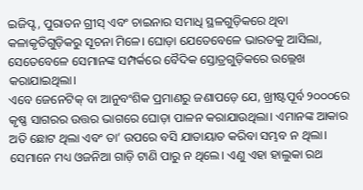ଇଜିପ୍ଟ, ପୁରାତନ ଗ୍ରୀସ୍ ଏବଂ ଚାଇନାର ସମାଧି ସ୍ଥଳଗୁଡ଼ିକରେ ଥିବା କଳାକୃତିଗୁଡ଼ିକରୁ ସୂଚନା ମିଳେ। ଘୋଡ଼ା ଯେତେବେଳେ ଭାରତକୁ ଆସିଲା, ସେତେବେଳେ ସେମାନଙ୍କ ସମ୍ପର୍କରେ ବୈଦିକ ସ୍ତୋତ୍ରଗୁଡ଼ିକରେ ଉଲ୍ଲେଖ କରାଯାଇଥିଲା।
ଏବେ ଜେନେଟିକ୍ ବା ଆନୁବଂଶିକ ପ୍ରମାଣରୁ ଜଣାପଡ଼େ ଯେ, ଖ୍ରୀଷ୍ଟପୂର୍ବ ୨୦୦୦ରେ କୃଷ୍ଣ ସାଗରର ଉତ୍ତର ଭାଗରେ ଘୋଡ଼ା ପାଳନ କରାଯାଉଥିଲା। ଏମାନଙ୍କ ଆକାର ଅତି ଛୋଟ ଥିଲା ଏବଂ ତା’ ଉପରେ ବସି ଯାତାୟାତ କରିବା ସମ୍ଭବ ନ ଥିଲା। ସେମାନେ ମଧ୍ୟ ଓଜନିଆ ଗାଡ଼ି ଟାଣି ପାରୁ ନ ଥିଲେ। ଏଣୁ ଏହା ହାଲୁକା ରଥ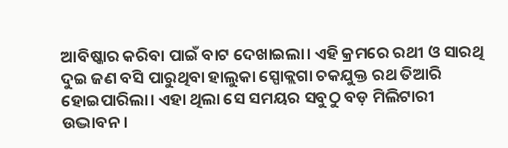ଆବିଷ୍କାର କରିବା ପାଇଁ ବାଟ ଦେଖାଇଲା। ଏହି କ୍ରମରେ ରଥୀ ଓ ସାରଥି ଦୁଇ ଜଣ ବସି ପାରୁଥିବା ହାଲୁକା ସ୍ପୋକ୍ଲଗା ଚକଯୁକ୍ତ ରଥ ତିଆରି ହୋଇପାରିଲା। ଏହା ଥିଲା ସେ ସମୟର ସବୁଠୁ ବଡ଼ ମିଲିଟାରୀ ଉଦ୍ଭାବନ।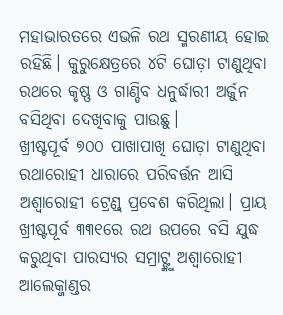ମହାଭାରତରେ ଏଭଳି ରଥ ସ୍ମରଣୀୟ ହୋଇ ରହିଛି। କୁରୁକ୍ଷେତ୍ରରେ ୪ଟି ଘୋଡ଼ା ଟାଣୁଥିବା ରଥରେ କୃଷ୍ଣ ଓ ଗାଣ୍ଡିବ ଧନୁର୍ଦ୍ଧାରୀ ଅର୍ଜୁନ ବସିଥିବା ଦେଖିବାକୁ ପାଉଛୁ।
ଖ୍ରୀଷ୍ଟପୂର୍ବ ୭୦୦ ପାଖାପାଖି ଘୋଡ଼ା ଟାଣୁଥିବା ରଥାରୋହୀ ଧାରାରେ ପରିବର୍ତ୍ତନ ଆସି ଅଶ୍ୱାରୋହୀ ଟ୍ରେଣ୍ଡ୍ ପ୍ରବେଶ କରିଥିଲା। ପ୍ରାୟ ଖ୍ରୀଷ୍ଟପୂର୍ବ ୩୩୧ରେ ରଥ ଉପରେ ବସି ଯୁଦ୍ଧ କରୁଥିବା ପାରସ୍ୟର ସମ୍ରାଟ୍ଙ୍କୁ ଅଶ୍ୱାରୋହୀ ଆଲେକ୍ଜାଣ୍ଡର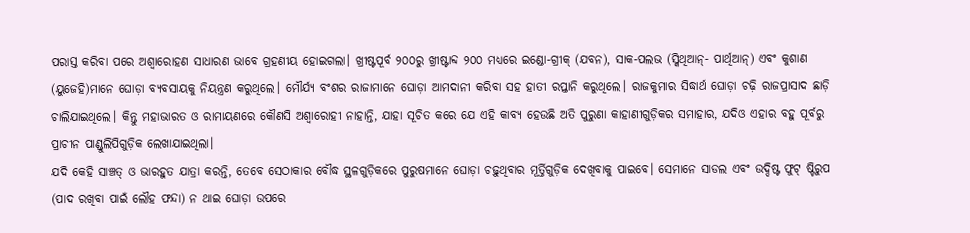ପରାସ୍ତ କରିବା ପରେ ଅଶ୍ୱାରୋହଣ ସାଧାରଣ ଭାବେ ଗ୍ରହଣୀୟ ହୋଇଗଲା। ଖ୍ରୀଷ୍ଟପୂର୍ବ ୨୦୦ରୁ ଖ୍ରୀଷ୍ଟାବ୍ଦ ୨୦୦ ମଧ୍ୟରେ ଇଣ୍ଡୋ-ଗ୍ରୀକ୍ (ଯବନ), ସାକ-ପଲଭ (ସ୍କିଥିଆନ୍- ପାର୍ଥିଆନ୍) ଏବଂ କୁଶାଣ (ୟୁଜେହି)ମାନେ ଘୋଡ଼ା ବ୍ୟବସାୟକୁ ନିୟନ୍ତ୍ରଣ କରୁଥିଲେ। ମୌର୍ଯ୍ୟ ବଂଶର ରାଜାମାନେ ଘୋଡ଼ା ଆମଦାନୀ କରିବା ସହ ହାତୀ ରପ୍ତାନି କରୁଥିଲେ। ରାଜକୁମାର ସିଦ୍ଧାର୍ଥ ଘୋଡ଼ା ଚଢ଼ି ରାଜପ୍ରାସାଦ ଛାଡ଼ି ଚାଲିଯାଇଥିଲେ। କିନ୍ତୁ ମହାଭାରତ ଓ ରାମାୟଣରେ କୌଣସି ଅଶ୍ୱାରୋହୀ ନାହାନ୍ତି, ଯାହା ସୂଚିତ କରେ ଯେ ଏହି କାବ୍ୟ ହେଉଛି ଅତି ପୁରୁଣା କାହାଣୀଗୁଡ଼ିକର ସମାହାର, ଯଦିଓ ଏହାର ବହୁ ପୂର୍ବରୁ ପ୍ରାଚୀନ ପାଣ୍ଡୁଲିପିଗୁଡ଼ିକ ଲେଖାଯାଇଥିଲା।
ଯଦି କେହି ସାଞ୍ଚତ୍ ଓ ଭାରହୁତ ଯାତ୍ରା କରନ୍ତି, ତେବେ ସେଠାକାର ବୌଦ୍ଧ ସ୍ଥଳଗୁଡ଼ିକରେ ପୁରୁଷମାନେ ଘୋଡ଼ା ଚଢ଼ୁଥିବାର ମୂର୍ତ୍ତିଗୁଡ଼ିକ ଦେଖିବାକୁ ପାଇବେ। ସେମାନେ ସାଡଲ ଏବଂ ଉଦ୍ଦିଷ୍ଟ ଫୁଟ୍ ଷ୍ଟିରୁପ (ପାଦ ରଖିବା ପାଇଁ ଲୌହ ଫନ୍ଦା) ନ ଥାଇ ଘୋଡ଼ା ଉପରେ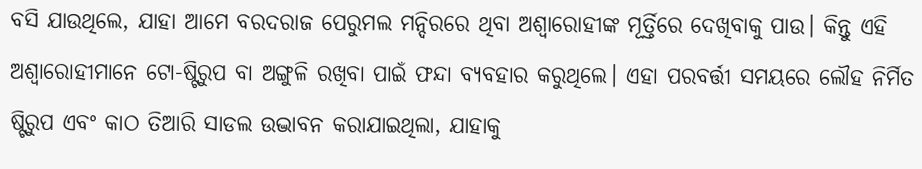ବସି ଯାଉଥିଲେ, ଯାହା ଆମେ ବରଦରାଜ ପେରୁମଲ ମନ୍ଦିରରେ ଥିବା ଅଶ୍ୱାରୋହୀଙ୍କ ମୂର୍ତ୍ତିରେ ଦେଖିବାକୁ ପାଉ। କିନ୍ତୁ ଏହି ଅଶ୍ୱାରୋହୀମାନେ ଟୋ-ଷ୍ଟିରୁପ ବା ଅଙ୍ଗୁଳି ରଖିବା ପାଇଁ ଫନ୍ଦା ବ୍ୟବହାର କରୁଥିଲେ। ଏହା ପରବର୍ତ୍ତୀ ସମୟରେ ଲୌହ ନିର୍ମିତ ଷ୍ଟିରୁପ ଏବଂ କାଠ ତିଆରି ସାଡଲ ଉଦ୍ଭାବନ କରାଯାଇଥିଲା, ଯାହାକୁ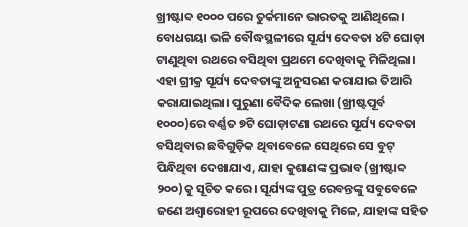ଖ୍ରୀଷ୍ଟାବ୍ଦ ୧୦୦୦ ପରେ ତୁର୍କମାନେ ଭାରତକୁ ଆଣିଥିଲେ।
ବୋଧଗୟା ଭଳି ବୌଦ୍ଧସ୍ଥଳୀରେ ସୂର୍ଯ୍ୟ ଦେବତା ୪ଟି ଘୋଡ଼ା ଟାଣୁଥିବା ରଥରେ ବସିଥିବା ପ୍ରଥମେ ଦେଖିବାକୁ ମିଳିଥିଲା। ଏହା ଗ୍ରୀକ୍ର ସୂର୍ଯ୍ୟ ଦେବତାଙ୍କୁ ଅନୁସରଣ କରାଯାଇ ତିଆରି କରାଯାଇଥିଲା। ପୁରୁଣା ବୈଦିକ ଲେଖା (ଖ୍ରୀଷ୍ଟପୂର୍ବ ୧୦୦୦)ରେ ବର୍ଣ୍ଣତ ୭ଟି ଘୋଡ଼ାଟଣା ରଥରେ ସୂର୍ଯ୍ୟ ଦେବତା ବସିଥିବାର ଛବିଗୁଡ଼ିକ ଥିବାବେଳେ ସେଥିରେ ସେ ବୁଟ୍ ପିନ୍ଧିଥିବା ଦେଖାଯାଏ, ଯାହା କୁଶାଣଙ୍କ ପ୍ରଭାବ (ଖ୍ରୀଷ୍ଟାବ୍ଦ ୨୦୦)କୁ ସୂଚିତ କରେ। ସୂର୍ଯ୍ୟଙ୍କ ପୁତ୍ର ରେବନ୍ତଙ୍କୁ ସବୁବେଳେ ଜଣେ ଅଶ୍ୱାରୋହୀ ରୂପରେ ଦେଖିବାକୁ ମିଳେ, ଯାହାଙ୍କ ସହିତ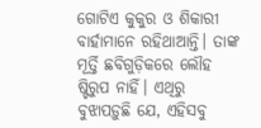ଗୋଟିଏ କୁକୁର ଓ ଶିକାରୀ ବାର୍ହାମାନେ ରହିଥାଆନ୍ତି। ତାଙ୍କ ମୂର୍ତ୍ତି ଛବିଗୁଡ଼ିକରେ ଲୌହ ଷ୍ଟିରୁପ ନାହିଁ। ଏଥିରୁ ବୁଝାପଡ଼ୁଛି ଯେ, ଏହିସବୁ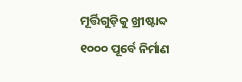ମୂର୍ତ୍ତିଗୁଡ଼ିକୁ ଖ୍ରୀଷ୍ଟାବ୍ଦ ୧୦୦୦ ପୂର୍ବେ ନିର୍ମାଣ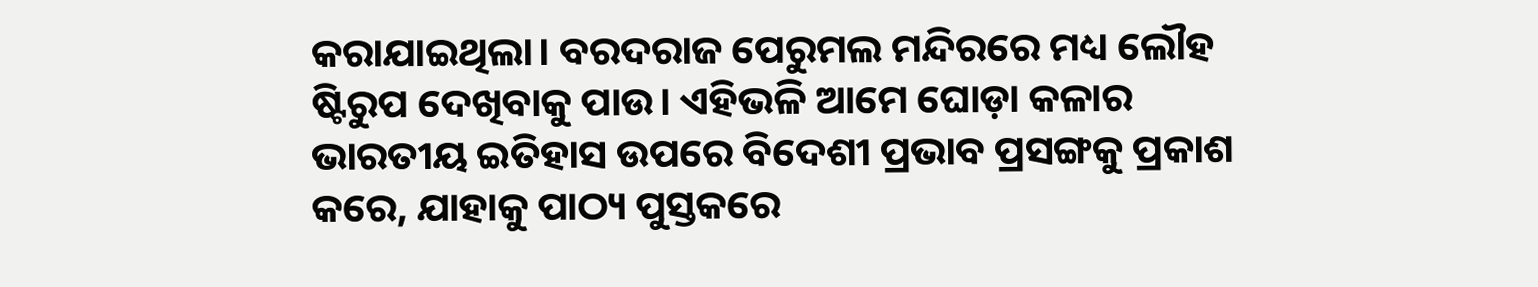କରାଯାଇଥିଲା। ବରଦରାଜ ପେରୁମଲ ମନ୍ଦିରରେ ମଧ୍ୟ ଲୌହ ଷ୍ଟିରୁପ ଦେଖିବାକୁ ପାଉ। ଏହିଭଳି ଆମେ ଘୋଡ଼ା କଳାର ଭାରତୀୟ ଇତିହାସ ଉପରେ ବିଦେଶୀ ପ୍ରଭାବ ପ୍ରସଙ୍ଗକୁ ପ୍ରକାଶ କରେ, ଯାହାକୁ ପାଠ୍ୟ ପୁସ୍ତକରେ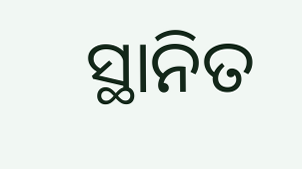ସ୍ଥାନିତ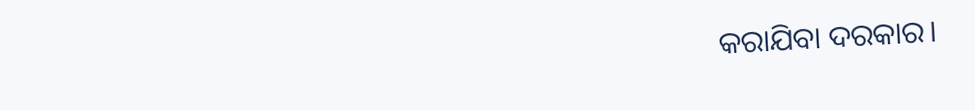କରାଯିବା ଦରକାର।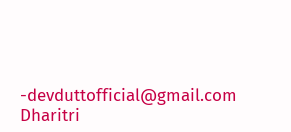-devduttofficial@gmail.com
Dharitri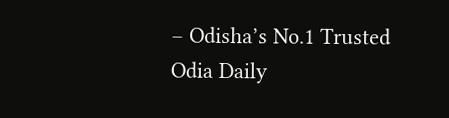– Odisha’s No.1 Trusted Odia Daily